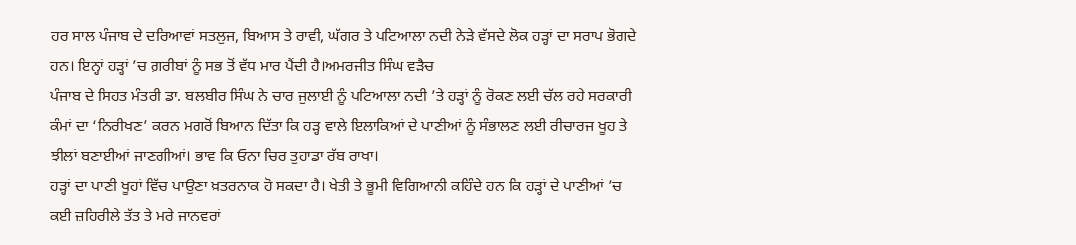ਹਰ ਸਾਲ ਪੰਜਾਬ ਦੇ ਦਰਿਆਵਾਂ ਸਤਲੁਜ, ਬਿਆਸ ਤੇ ਰਾਵੀ, ਘੱਗਰ ਤੇ ਪਟਿਆਲਾ ਨਦੀ ਨੇੜੇ ਵੱਸਦੇ ਲੋਕ ਹੜ੍ਹਾਂ ਦਾ ਸਰਾਪ ਭੋਗਦੇ ਹਨ। ਇਨ੍ਹਾਂ ਹੜ੍ਹਾਂ ’ਚ ਗ਼ਰੀਬਾਂ ਨੂੰ ਸਭ ਤੋਂ ਵੱਧ ਮਾਰ ਪੈਂਦੀ ਹੈ।ਅਮਰਜੀਤ ਸਿੰਘ ਵੜੈਚ
ਪੰਜਾਬ ਦੇ ਸਿਹਤ ਮੰਤਰੀ ਡਾ. ਬਲਬੀਰ ਸਿੰਘ ਨੇ ਚਾਰ ਜੁਲਾਈ ਨੂੰ ਪਟਿਆਲਾ ਨਦੀ ’ਤੇ ਹੜ੍ਹਾਂ ਨੂੰ ਰੋਕਣ ਲਈ ਚੱਲ ਰਹੇ ਸਰਕਾਰੀ ਕੰਮਾਂ ਦਾ ‘ਨਿਰੀਖਣ’ ਕਰਨ ਮਗਰੋਂ ਬਿਆਨ ਦਿੱਤਾ ਕਿ ਹੜ੍ਹ ਵਾਲੇ ਇਲਾਕਿਆਂ ਦੇ ਪਾਣੀਆਂ ਨੂੰ ਸੰਭਾਲਣ ਲਈ ਰੀਚਾਰਜ ਖੂਹ ਤੇ ਝੀਲਾਂ ਬਣਾਈਆਂ ਜਾਣਗੀਆਂ। ਭਾਵ ਕਿ ਓਨਾ ਚਿਰ ਤੁਹਾਡਾ ਰੱਬ ਰਾਖਾ।
ਹੜ੍ਹਾਂ ਦਾ ਪਾਣੀ ਖੂਹਾਂ ਵਿੱਚ ਪਾਉਣਾ ਖ਼ਤਰਨਾਕ ਹੋ ਸਕਦਾ ਹੈ। ਖੇਤੀ ਤੇ ਭੂਮੀ ਵਿਗਿਆਨੀ ਕਹਿੰਦੇ ਹਨ ਕਿ ਹੜ੍ਹਾਂ ਦੇ ਪਾਣੀਆਂ ’ਚ ਕਈ ਜ਼ਹਿਰੀਲੇ ਤੱਤ ਤੇ ਮਰੇ ਜਾਨਵਰਾਂ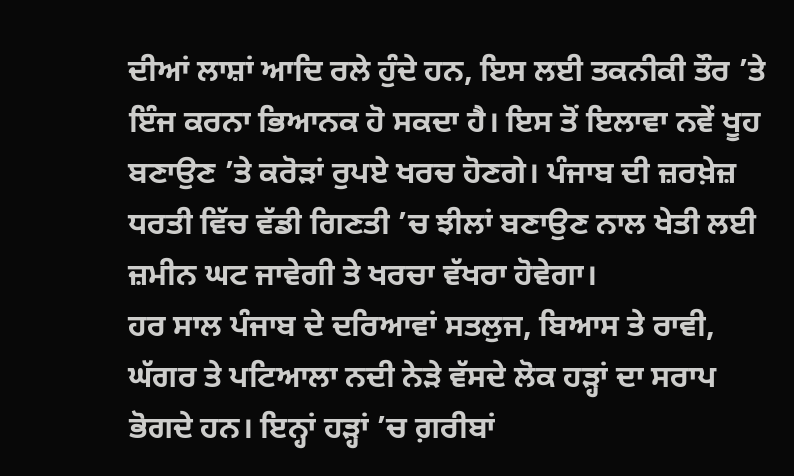ਦੀਆਂ ਲਾਸ਼ਾਂ ਆਦਿ ਰਲੇ ਹੁੰਦੇ ਹਨ, ਇਸ ਲਈ ਤਕਨੀਕੀ ਤੌਰ ’ਤੇ ਇੰਜ ਕਰਨਾ ਭਿਆਨਕ ਹੋ ਸਕਦਾ ਹੈ। ਇਸ ਤੋਂ ਇਲਾਵਾ ਨਵੇਂ ਖੂਹ ਬਣਾਉਣ ’ਤੇ ਕਰੋੜਾਂ ਰੁਪਏ ਖਰਚ ਹੋਣਗੇ। ਪੰਜਾਬ ਦੀ ਜ਼ਰਖ਼ੇਜ਼ ਧਰਤੀ ਵਿੱਚ ਵੱਡੀ ਗਿਣਤੀ ’ਚ ਝੀਲਾਂ ਬਣਾਉਣ ਨਾਲ ਖੇਤੀ ਲਈ ਜ਼ਮੀਨ ਘਟ ਜਾਵੇਗੀ ਤੇ ਖਰਚਾ ਵੱਖਰਾ ਹੋਵੇਗਾ।
ਹਰ ਸਾਲ ਪੰਜਾਬ ਦੇ ਦਰਿਆਵਾਂ ਸਤਲੁਜ, ਬਿਆਸ ਤੇ ਰਾਵੀ, ਘੱਗਰ ਤੇ ਪਟਿਆਲਾ ਨਦੀ ਨੇੜੇ ਵੱਸਦੇ ਲੋਕ ਹੜ੍ਹਾਂ ਦਾ ਸਰਾਪ ਭੋਗਦੇ ਹਨ। ਇਨ੍ਹਾਂ ਹੜ੍ਹਾਂ ’ਚ ਗ਼ਰੀਬਾਂ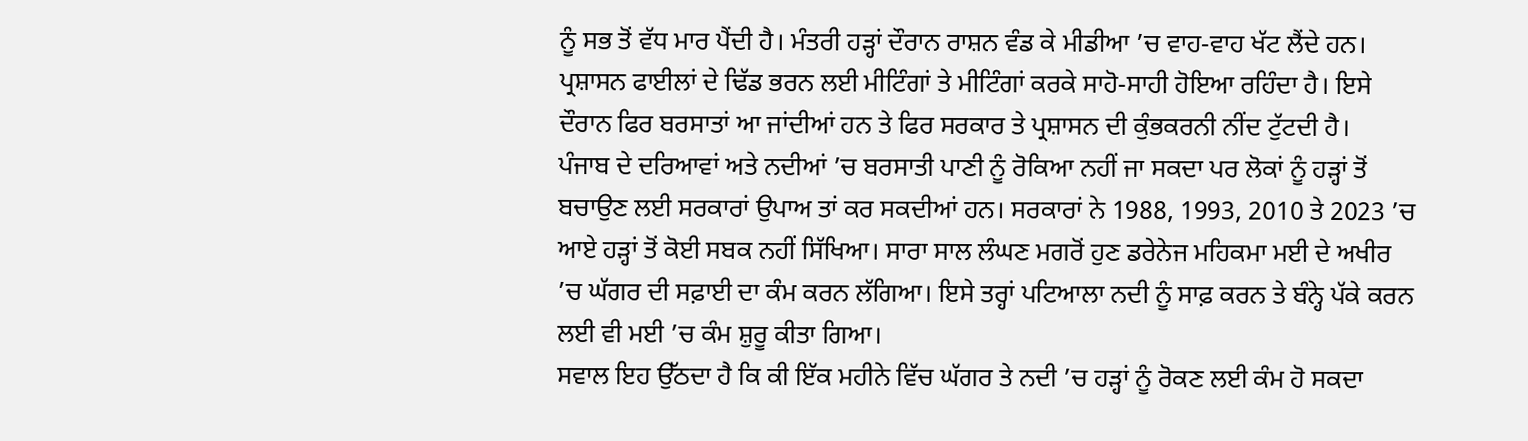ਨੂੰ ਸਭ ਤੋਂ ਵੱਧ ਮਾਰ ਪੈਂਦੀ ਹੈ। ਮੰਤਰੀ ਹੜ੍ਹਾਂ ਦੌਰਾਨ ਰਾਸ਼ਨ ਵੰਡ ਕੇ ਮੀਡੀਆ ’ਚ ਵਾਹ-ਵਾਹ ਖੱਟ ਲੈਂਦੇ ਹਨ। ਪ੍ਰਸ਼ਾਸਨ ਫਾਈਲਾਂ ਦੇ ਢਿੱਡ ਭਰਨ ਲਈ ਮੀਟਿੰਗਾਂ ਤੇ ਮੀਟਿੰਗਾਂ ਕਰਕੇ ਸਾਹੋ-ਸਾਹੀ ਹੋਇਆ ਰਹਿੰਦਾ ਹੈ। ਇਸੇ ਦੌਰਾਨ ਫਿਰ ਬਰਸਾਤਾਂ ਆ ਜਾਂਦੀਆਂ ਹਨ ਤੇ ਫਿਰ ਸਰਕਾਰ ਤੇ ਪ੍ਰਸ਼ਾਸਨ ਦੀ ਕੁੰਭਕਰਨੀ ਨੀਂਦ ਟੁੱਟਦੀ ਹੈ।
ਪੰਜਾਬ ਦੇ ਦਰਿਆਵਾਂ ਅਤੇ ਨਦੀਆਂ ’ਚ ਬਰਸਾਤੀ ਪਾਣੀ ਨੂੰ ਰੋਕਿਆ ਨਹੀਂ ਜਾ ਸਕਦਾ ਪਰ ਲੋਕਾਂ ਨੂੰ ਹੜ੍ਹਾਂ ਤੋਂ ਬਚਾਉਣ ਲਈ ਸਰਕਾਰਾਂ ਉਪਾਅ ਤਾਂ ਕਰ ਸਕਦੀਆਂ ਹਨ। ਸਰਕਾਰਾਂ ਨੇ 1988, 1993, 2010 ਤੇ 2023 ’ਚ ਆਏ ਹੜ੍ਹਾਂ ਤੋਂ ਕੋਈ ਸਬਕ ਨਹੀਂ ਸਿੱਖਿਆ। ਸਾਰਾ ਸਾਲ ਲੰਘਣ ਮਗਰੋਂ ਹੁਣ ਡਰੇਨੇਜ ਮਹਿਕਮਾ ਮਈ ਦੇ ਅਖੀਰ ’ਚ ਘੱਗਰ ਦੀ ਸਫ਼ਾਈ ਦਾ ਕੰਮ ਕਰਨ ਲੱਗਿਆ। ਇਸੇ ਤਰ੍ਹਾਂ ਪਟਿਆਲਾ ਨਦੀ ਨੂੰ ਸਾਫ਼ ਕਰਨ ਤੇ ਬੰਨ੍ਹੇ ਪੱਕੇ ਕਰਨ ਲਈ ਵੀ ਮਈ ’ਚ ਕੰਮ ਸ਼ੁਰੂ ਕੀਤਾ ਗਿਆ।
ਸਵਾਲ ਇਹ ਉੱਠਦਾ ਹੈ ਕਿ ਕੀ ਇੱਕ ਮਹੀਨੇ ਵਿੱਚ ਘੱਗਰ ਤੇ ਨਦੀ ’ਚ ਹੜ੍ਹਾਂ ਨੂੰ ਰੋਕਣ ਲਈ ਕੰਮ ਹੋ ਸਕਦਾ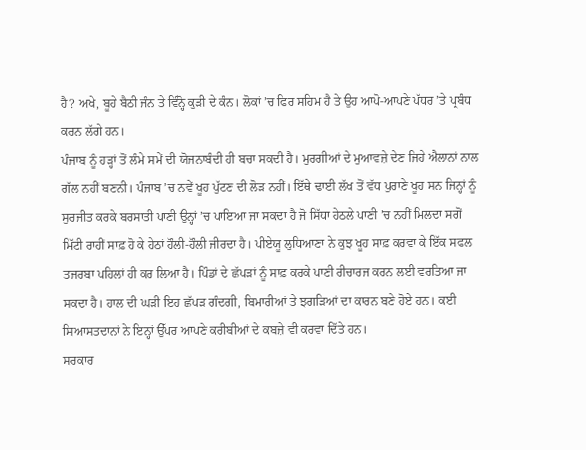ਹੈ? ਅਖੇ, ਬੂਹੇ ਬੈਠੀ ਜੰਨ ਤੇ ਵਿੰਨ੍ਹੋ ਕੁੜੀ ਦੇ ਕੰਨ। ਲੋਕਾਂ ’ਚ ਫਿਰ ਸਹਿਮ ਹੈ ਤੇ ਉਹ ਆਪੋ-ਆਪਣੇ ਪੱਧਰ ’ਤੇ ਪ੍ਰਬੰਧ ਕਰਨ ਲੱਗੇ ਹਨ।
ਪੰਜਾਬ ਨੂੰ ਹੜ੍ਹਾਂ ਤੋਂ ਲੰਮੇ ਸਮੇਂ ਦੀ ਯੋਜਨਾਬੰਦੀ ਹੀ ਬਚਾ ਸਕਦੀ ਹੈ। ਮੁਰਗੀਆਂ ਦੇ ਮੁਆਵਜ਼ੇ ਦੇਣ ਜਿਹੇ ਐਲਾਨਾਂ ਨਾਲ ਗੱਲ ਨਹੀਂ ਬਣਨੀ। ਪੰਜਾਬ ’ਚ ਨਵੇਂ ਖੂਹ ਪੁੱਟਣ ਦੀ ਲੋੜ ਨਹੀਂ। ਇੱਥੇ ਢਾਈ ਲੱਖ ਤੋਂ ਵੱਧ ਪੁਰਾਣੇ ਖੂਹ ਸਨ ਜਿਨ੍ਹਾਂ ਨੂੰ ਸੁਰਜੀਤ ਕਰਕੇ ਬਰਸਾਤੀ ਪਾਣੀ ਉਨ੍ਹਾਂ ’ਚ ਪਾਇਆ ਜਾ ਸਕਦਾ ਹੈ ਜੋ ਸਿੱਧਾ ਹੇਠਲੇ ਪਾਣੀ ’ਚ ਨਹੀਂ ਮਿਲਦਾ ਸਗੋਂ ਮਿੱਟੀ ਰਾਹੀਂ ਸਾਫ਼ ਹੋ ਕੇ ਹੇਠਾਂ ਹੌਲੀ-ਹੌਲੀ ਜੀਰਦਾ ਹੈ। ਪੀਏਯੂ ਲੁਧਿਆਣਾ ਨੇ ਕੁਝ ਖੂਹ ਸਾਫ਼ ਕਰਵਾ ਕੇ ਇੱਕ ਸਫਲ ਤਜਰਬਾ ਪਹਿਲਾਂ ਹੀ ਕਰ ਲਿਆ ਹੈ। ਪਿੰਡਾਂ ਦੇ ਛੱਪੜਾਂ ਨੂੰ ਸਾਫ਼ ਕਰਕੇ ਪਾਣੀ ਰੀਚਾਰਜ ਕਰਨ ਲਈ ਵਰਤਿਆ ਜਾ ਸਕਦਾ ਹੈ। ਹਾਲ ਦੀ ਘੜੀ ਇਹ ਛੱਪੜ ਗੰਦਗੀ, ਬਿਮਾਰੀਆਂ ਤੇ ਝਗੜਿਆਂ ਦਾ ਕਾਰਨ ਬਣੇ ਹੋਏ ਹਨ। ਕਈ ਸਿਆਸਤਦਾਨਾਂ ਨੇ ਇਨ੍ਹਾਂ ਉੱਪਰ ਆਪਣੇ ਕਰੀਬੀਆਂ ਦੇ ਕਬਜ਼ੇ ਵੀ ਕਰਵਾ ਦਿੱਤੇ ਹਨ।
ਸਰਕਾਰ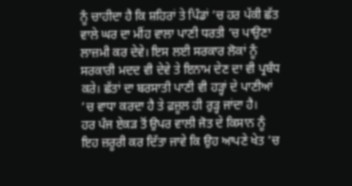ਨੂੰ ਚਾਹੀਦਾ ਹੈ ਕਿ ਸ਼ਹਿਰਾਂ ਤੇ ਪਿੰਡਾਂ ’ਚ ਹਰ ਪੱਕੀ ਛੱਤ ਵਾਲੇ ਘਰ ਦਾ ਮੀਂਹ ਵਾਲਾ ਪਾਣੀ ਧਰਤੀ ’ਚ ਪਾਉਣਾ ਲਾਜ਼ਮੀ ਕਰ ਦੇਵੇ। ਇਸ ਲਈ ਸਰਕਾਰ ਲੋਕਾਂ ਨੂੰ ਸਰਕਾਰੀ ਮਦਦ ਵੀ ਦੇਵੇ ਤੇ ਇਨਾਮ ਦੇਣ ਦਾ ਵੀ ਪ੍ਰਬੰਧ ਕਰੇ। ਛੱਤਾਂ ਦਾ ਬਰਸਾਤੀ ਪਾਣੀ ਵੀ ਹੜ੍ਹਾਂ ਦੇ ਪਾਣੀਆਂ ’ਚ ਵਾਧਾ ਕਰਦਾ ਹੈ ਤੇ ਫ਼ਜ਼ੂਲ ਹੀ ਰੁੜ੍ਹ ਜਾਂਦਾ ਹੈ।
ਹਰ ਪੰਜ ਏਕੜ ਤੋਂ ਉਪਰ ਵਾਲੀ ਜੋਤ ਦੇ ਕਿਸਾਨ ਨੂੰ ਇਹ ਜ਼ਰੂਰੀ ਕਰ ਦਿੱਤਾ ਜਾਵੇ ਕਿ ਉਹ ਆਪਣੇ ਖੇਤ ’ਚ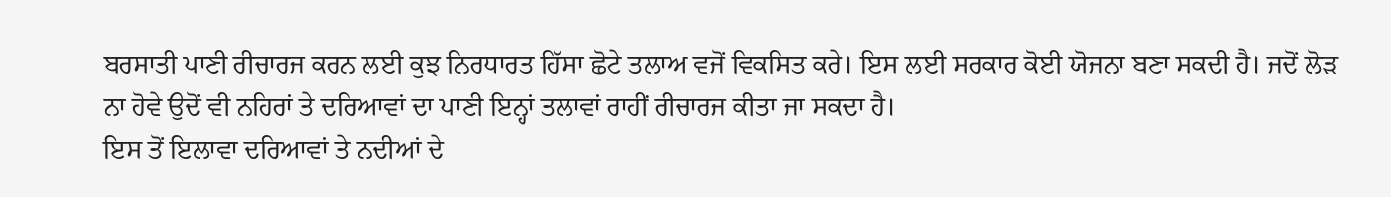ਬਰਸਾਤੀ ਪਾਣੀ ਰੀਚਾਰਜ ਕਰਨ ਲਈ ਕੁਝ ਨਿਰਧਾਰਤ ਹਿੱਸਾ ਛੋਟੇ ਤਲਾਅ ਵਜੋਂ ਵਿਕਸਿਤ ਕਰੇ। ਇਸ ਲਈ ਸਰਕਾਰ ਕੋਈ ਯੋਜਨਾ ਬਣਾ ਸਕਦੀ ਹੈ। ਜਦੋਂ ਲੋੜ ਨਾ ਹੋਵੇ ਉਦੋਂ ਵੀ ਨਹਿਰਾਂ ਤੇ ਦਰਿਆਵਾਂ ਦਾ ਪਾਣੀ ਇਨ੍ਹਾਂ ਤਲਾਵਾਂ ਰਾਹੀਂ ਰੀਚਾਰਜ ਕੀਤਾ ਜਾ ਸਕਦਾ ਹੈ।
ਇਸ ਤੋਂ ਇਲਾਵਾ ਦਰਿਆਵਾਂ ਤੇ ਨਦੀਆਂ ਦੇ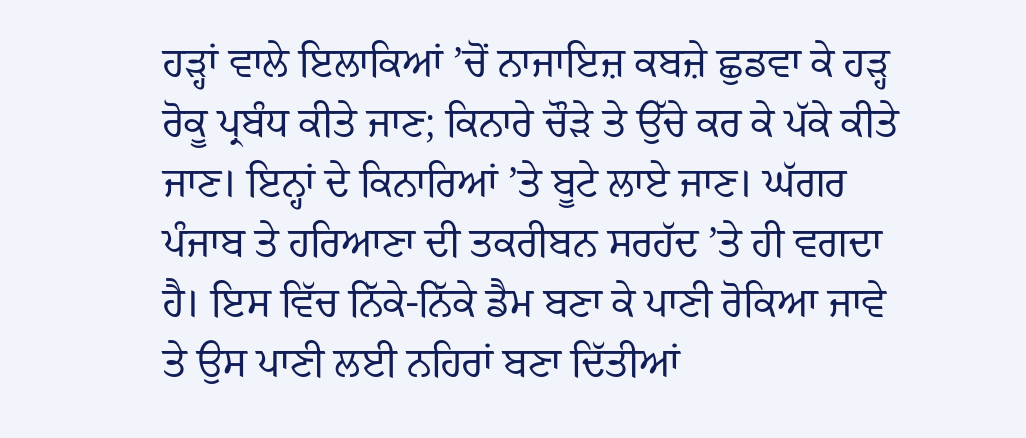ਹੜ੍ਹਾਂ ਵਾਲੇ ਇਲਾਕਿਆਂ ’ਚੋਂ ਨਾਜਾਇਜ਼ ਕਬਜ਼ੇ ਛੁਡਵਾ ਕੇ ਹੜ੍ਹ ਰੋਕੂ ਪ੍ਰਬੰਧ ਕੀਤੇ ਜਾਣ; ਕਿਨਾਰੇ ਚੌੜੇ ਤੇ ਉੱਚੇ ਕਰ ਕੇ ਪੱਕੇ ਕੀਤੇ ਜਾਣ। ਇਨ੍ਹਾਂ ਦੇ ਕਿਨਾਰਿਆਂ ’ਤੇ ਬੂਟੇ ਲਾਏ ਜਾਣ। ਘੱਗਰ ਪੰਜਾਬ ਤੇ ਹਰਿਆਣਾ ਦੀ ਤਕਰੀਬਨ ਸਰਹੱਦ ’ਤੇ ਹੀ ਵਗਦਾ ਹੈ। ਇਸ ਵਿੱਚ ਨਿੱਕੇ-ਨਿੱਕੇ ਡੈਮ ਬਣਾ ਕੇ ਪਾਣੀ ਰੋਕਿਆ ਜਾਵੇ ਤੇ ਉਸ ਪਾਣੀ ਲਈ ਨਹਿਰਾਂ ਬਣਾ ਦਿੱਤੀਆਂ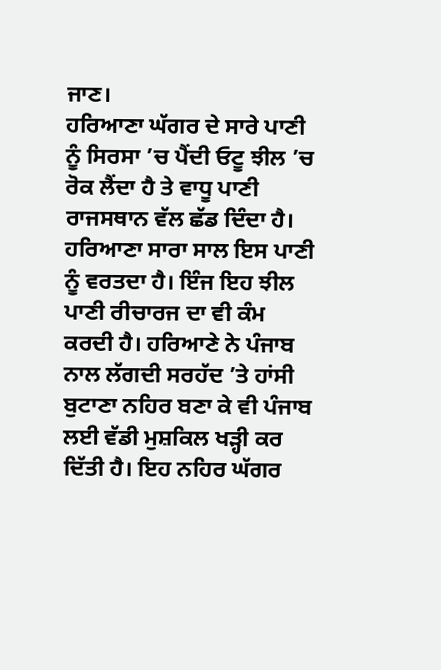ਜਾਣ।
ਹਰਿਆਣਾ ਘੱਗਰ ਦੇ ਸਾਰੇ ਪਾਣੀ ਨੂੰ ਸਿਰਸਾ ’ਚ ਪੈਂਦੀ ਓਟੂ ਝੀਲ ’ਚ ਰੋਕ ਲੈਂਦਾ ਹੈ ਤੇ ਵਾਧੂ ਪਾਣੀ ਰਾਜਸਥਾਨ ਵੱਲ ਛੱਡ ਦਿੰਦਾ ਹੈ। ਹਰਿਆਣਾ ਸਾਰਾ ਸਾਲ ਇਸ ਪਾਣੀ ਨੂੰ ਵਰਤਦਾ ਹੈ। ਇੰਜ ਇਹ ਝੀਲ ਪਾਣੀ ਰੀਚਾਰਜ ਦਾ ਵੀ ਕੰਮ ਕਰਦੀ ਹੈ। ਹਰਿਆਣੇ ਨੇ ਪੰਜਾਬ ਨਾਲ ਲੱਗਦੀ ਸਰਹੱਦ ’ਤੇ ਹਾਂਸੀ ਬੁਟਾਣਾ ਨਹਿਰ ਬਣਾ ਕੇ ਵੀ ਪੰਜਾਬ ਲਈ ਵੱਡੀ ਮੁਸ਼ਕਿਲ ਖੜ੍ਹੀ ਕਰ ਦਿੱਤੀ ਹੈ। ਇਹ ਨਹਿਰ ਘੱਗਰ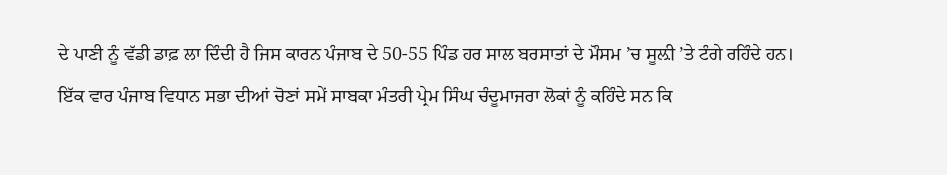ਦੇ ਪਾਣੀ ਨੂੰ ਵੱਡੀ ਡਾਫ਼ ਲਾ ਦਿੰਦੀ ਹੈ ਜਿਸ ਕਾਰਨ ਪੰਜਾਬ ਦੇ 50-55 ਪਿੰਡ ਹਰ ਸਾਲ ਬਰਸਾਤਾਂ ਦੇ ਮੌਸਮ ’ਚ ਸੂਲ਼ੀ ’ਤੇ ਟੰਗੇ ਰਹਿੰਦੇ ਹਨ।
ਇੱਕ ਵਾਰ ਪੰਜਾਬ ਵਿਧਾਨ ਸਭਾ ਦੀਆਂ ਚੋਣਾਂ ਸਮੇਂ ਸਾਬਕਾ ਮੰਤਰੀ ਪ੍ਰੇਮ ਸਿੰਘ ਚੰਦੂਮਾਜਰਾ ਲੋਕਾਂ ਨੂੰ ਕਹਿੰਦੇ ਸਨ ਕਿ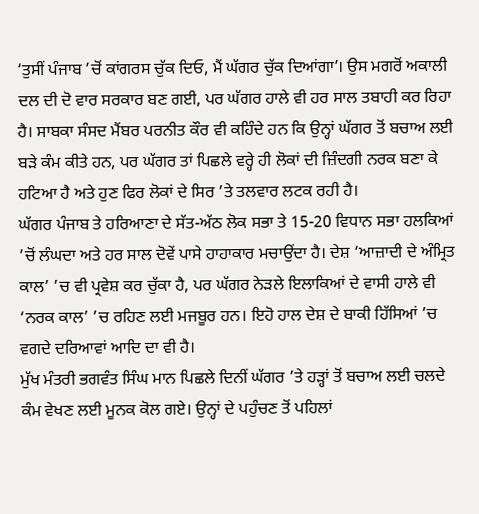‘ਤੁਸੀਂ ਪੰਜਾਬ ’ਚੋਂ ਕਾਂਗਰਸ ਚੁੱਕ ਦਿਓ, ਮੈਂ ਘੱਗਰ ਚੁੱਕ ਦਿਆਂਗਾ’। ਉਸ ਮਗਰੋਂ ਅਕਾਲੀ ਦਲ ਦੀ ਦੋ ਵਾਰ ਸਰਕਾਰ ਬਣ ਗਈ, ਪਰ ਘੱਗਰ ਹਾਲੇ ਵੀ ਹਰ ਸਾਲ ਤਬਾਹੀ ਕਰ ਰਿਹਾ ਹੈ। ਸਾਬਕਾ ਸੰਸਦ ਮੈਂਬਰ ਪਰਨੀਤ ਕੌਰ ਵੀ ਕਹਿੰਦੇ ਹਨ ਕਿ ਉਨ੍ਹਾਂ ਘੱਗਰ ਤੋਂ ਬਚਾਅ ਲਈ ਬੜੇ ਕੰਮ ਕੀਤੇ ਹਨ, ਪਰ ਘੱਗਰ ਤਾਂ ਪਿਛਲੇ ਵਰ੍ਹੇ ਹੀ ਲੋਕਾਂ ਦੀ ਜ਼ਿੰਦਗੀ ਨਰਕ ਬਣਾ ਕੇ ਹਟਿਆ ਹੈ ਅਤੇ ਹੁਣ ਫਿਰ ਲੋਕਾਂ ਦੇ ਸਿਰ ’ਤੇ ਤਲਵਾਰ ਲਟਕ ਰਹੀ ਹੈ।
ਘੱਗਰ ਪੰਜਾਬ ਤੇ ਹਰਿਆਣਾ ਦੇ ਸੱਤ-ਅੱਠ ਲੋਕ ਸਭਾ ਤੇ 15-20 ਵਿਧਾਨ ਸਭਾ ਹਲਕਿਆਂ ’ਚੋਂ ਲੰਘਦਾ ਅਤੇ ਹਰ ਸਾਲ ਦੋਵੇਂ ਪਾਸੇ ਹਾਹਾਕਾਰ ਮਚਾਉਂਦਾ ਹੈ। ਦੇਸ਼ ‘ਆਜ਼ਾਦੀ ਦੇ ਅੰਮ੍ਰਿਤ ਕਾਲ’ ’ਚ ਵੀ ਪ੍ਰਵੇਸ਼ ਕਰ ਚੁੱਕਾ ਹੈ, ਪਰ ਘੱਗਰ ਨੇੜਲੇ ਇਲਾਕਿਆਂ ਦੇ ਵਾਸੀ ਹਾਲੇ ਵੀ ‘ਨਰਕ ਕਾਲ’ ’ਚ ਰਹਿਣ ਲਈ ਮਜਬੂਰ ਹਨ। ਇਹੋ ਹਾਲ ਦੇਸ਼ ਦੇ ਬਾਕੀ ਹਿੱਸਿਆਂ ’ਚ ਵਗਦੇ ਦਰਿਆਵਾਂ ਆਦਿ ਦਾ ਵੀ ਹੈ।
ਮੁੱਖ ਮੰਤਰੀ ਭਗਵੰਤ ਸਿੰਘ ਮਾਨ ਪਿਛਲੇ ਦਿਨੀਂ ਘੱਗਰ ’ਤੇ ਹੜ੍ਹਾਂ ਤੋਂ ਬਚਾਅ ਲਈ ਚਲਦੇ ਕੰਮ ਵੇਖਣ ਲਈ ਮੂਨਕ ਕੋਲ ਗਏ। ਉਨ੍ਹਾਂ ਦੇ ਪਹੁੰਚਣ ਤੋਂ ਪਹਿਲਾਂ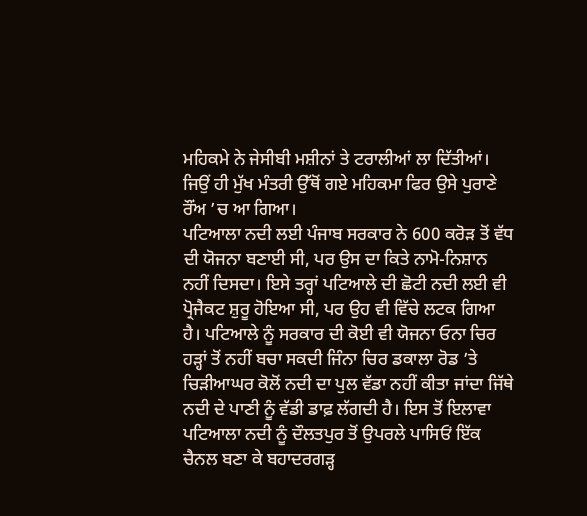ਮਹਿਕਮੇ ਨੇ ਜੇਸੀਬੀ ਮਸ਼ੀਨਾਂ ਤੇ ਟਰਾਲੀਆਂ ਲਾ ਦਿੱਤੀਆਂ। ਜਿਉਂ ਹੀ ਮੁੱਖ ਮੰਤਰੀ ਉੱਥੋਂ ਗਏ ਮਹਿਕਮਾ ਫਿਰ ਉਸੇ ਪੁਰਾਣੇ ਰੌਂਅ ’ਚ ਆ ਗਿਆ।
ਪਟਿਆਲਾ ਨਦੀ ਲਈ ਪੰਜਾਬ ਸਰਕਾਰ ਨੇ 600 ਕਰੋੜ ਤੋਂ ਵੱਧ ਦੀ ਯੋਜਨਾ ਬਣਾਈ ਸੀ, ਪਰ ਉਸ ਦਾ ਕਿਤੇ ਨਾਮੋ-ਨਿਸ਼ਾਨ ਨਹੀਂ ਦਿਸਦਾ। ਇਸੇ ਤਰ੍ਹਾਂ ਪਟਿਆਲੇ ਦੀ ਛੋਟੀ ਨਦੀ ਲਈ ਵੀ ਪ੍ਰੋਜੈਕਟ ਸ਼ੁਰੂ ਹੋਇਆ ਸੀ, ਪਰ ਉਹ ਵੀ ਵਿੱਚੇ ਲਟਕ ਗਿਆ ਹੈ। ਪਟਿਆਲੇ ਨੂੰ ਸਰਕਾਰ ਦੀ ਕੋਈ ਵੀ ਯੋਜਨਾ ਓਨਾ ਚਿਰ ਹੜ੍ਹਾਂ ਤੋਂ ਨਹੀਂ ਬਚਾ ਸਕਦੀ ਜਿੰਨਾ ਚਿਰ ਡਕਾਲਾ ਰੋਡ ’ਤੇ ਚਿੜੀਆਘਰ ਕੋਲੋਂ ਨਦੀ ਦਾ ਪੁਲ ਵੱਡਾ ਨਹੀਂ ਕੀਤਾ ਜਾਂਦਾ ਜਿੱਥੇ ਨਦੀ ਦੇ ਪਾਣੀ ਨੂੰ ਵੱਡੀ ਡਾਫ਼ ਲੱਗਦੀ ਹੈ। ਇਸ ਤੋਂ ਇਲਾਵਾ ਪਟਿਆਲਾ ਨਦੀ ਨੂੰ ਦੌਲਤਪੁਰ ਤੋਂ ਉਪਰਲੇ ਪਾਸਿਓਂ ਇੱਕ ਚੈਨਲ ਬਣਾ ਕੇ ਬਹਾਦਰਗੜ੍ਹ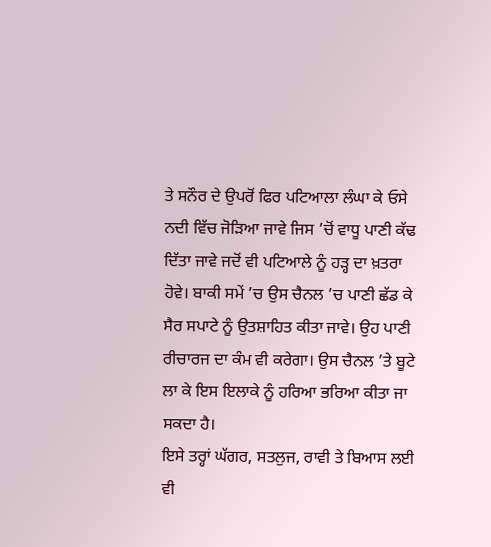ਤੇ ਸਨੌਰ ਦੇ ਉਪਰੋਂ ਫਿਰ ਪਟਿਆਲਾ ਲੰਘਾ ਕੇ ਓਸੇ ਨਦੀ ਵਿੱਚ ਜੋੜਿਆ ਜਾਵੇ ਜਿਸ ’ਚੋਂ ਵਾਧੂ ਪਾਣੀ ਕੱਢ ਦਿੱਤਾ ਜਾਵੇ ਜਦੋਂ ਵੀ ਪਟਿਆਲੇ ਨੂੰ ਹੜ੍ਹ ਦਾ ਖ਼ਤਰਾ ਹੋਵੇ। ਬਾਕੀ ਸਮੇਂ ’ਚ ਉਸ ਚੈਨਲ ’ਚ ਪਾਣੀ ਛੱਡ ਕੇ ਸੈਰ ਸਪਾਟੇ ਨੂੰ ਉਤਸ਼ਾਹਿਤ ਕੀਤਾ ਜਾਵੇ। ਉਹ ਪਾਣੀ ਰੀਚਾਰਜ ਦਾ ਕੰਮ ਵੀ ਕਰੇਗਾ। ਉਸ ਚੈਨਲ ’ਤੇ ਬੂਟੇ ਲਾ ਕੇ ਇਸ ਇਲਾਕੇ ਨੂੰ ਹਰਿਆ ਭਰਿਆ ਕੀਤਾ ਜਾ ਸਕਦਾ ਹੈ।
ਇਸੇ ਤਰ੍ਹਾਂ ਘੱਗਰ, ਸਤਲੁਜ, ਰਾਵੀ ਤੇ ਬਿਆਸ ਲਈ ਵੀ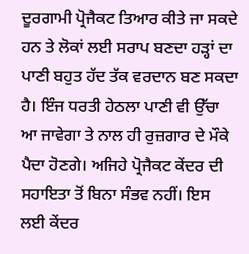ਦੂਰਗਾਮੀ ਪ੍ਰੋਜੈਕਟ ਤਿਆਰ ਕੀਤੇ ਜਾ ਸਕਦੇ ਹਨ ਤੇ ਲੋਕਾਂ ਲਈ ਸਰਾਪ ਬਣਦਾ ਹੜ੍ਹਾਂ ਦਾ ਪਾਣੀ ਬਹੁਤ ਹੱਦ ਤੱਕ ਵਰਦਾਨ ਬਣ ਸਕਦਾ ਹੈ। ਇੰਜ ਧਰਤੀ ਹੇਠਲਾ ਪਾਣੀ ਵੀ ਉੱਚਾ ਆ ਜਾਵੇਗਾ ਤੇ ਨਾਲ ਹੀ ਰੁਜ਼ਗਾਰ ਦੇ ਮੌਕੇ ਪੈਦਾ ਹੋਣਗੇ। ਅਜਿਹੇ ਪ੍ਰੋਜੈਕਟ ਕੇਂਦਰ ਦੀ ਸਹਾਇਤਾ ਤੋਂ ਬਿਨਾ ਸੰਭਵ ਨਹੀਂ। ਇਸ ਲਈ ਕੇਂਦਰ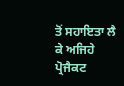ਤੋਂ ਸਹਾਇਤਾ ਲੈ ਕੇ ਅਜਿਹੇ ਪ੍ਰੋਜੈਕਟ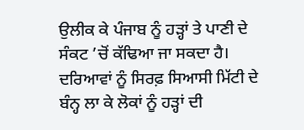ਉਲੀਕ ਕੇ ਪੰਜਾਬ ਨੂੰ ਹੜ੍ਹਾਂ ਤੇ ਪਾਣੀ ਦੇ ਸੰਕਟ ’ਚੋਂ ਕੱਢਿਆ ਜਾ ਸਕਦਾ ਹੈ।
ਦਰਿਆਵਾਂ ਨੂੰ ਸਿਰਫ਼ ਸਿਆਸੀ ਮਿੱਟੀ ਦੇ ਬੰਨ੍ਹ ਲਾ ਕੇ ਲੋਕਾਂ ਨੂੰ ਹੜ੍ਹਾਂ ਦੀ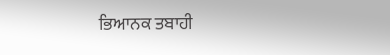ਭਿਆਨਕ ਤਬਾਹੀ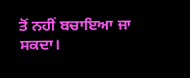ਤੋਂ ਨਹੀਂ ਬਚਾਇਆ ਜਾ ਸਕਦਾ।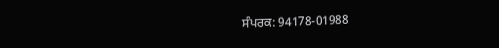ਸੰਪਰਕ: 94178-01988